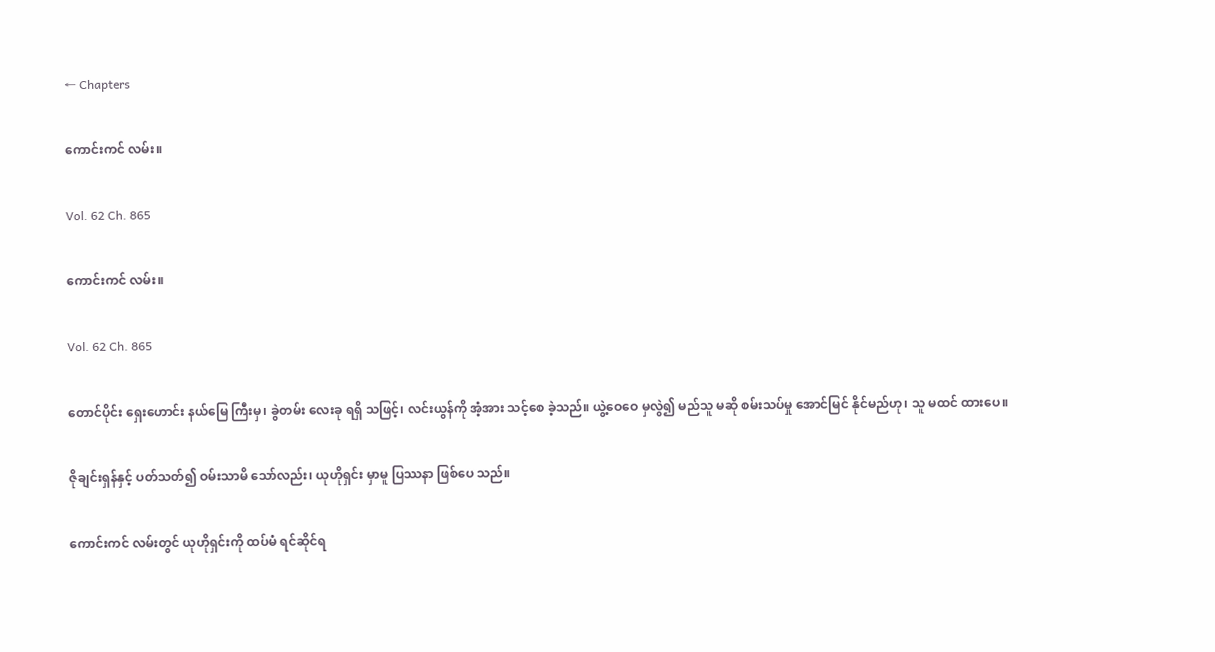← Chapters

ကောင်းကင် လမ်း။

Vol. 62 Ch. 865

ကောင်းကင် လမ်း။

Vol. 62 Ch. 865

တောင်ပိုင်း ရှေးဟောင်း နယ်မြေ ကြီးမှ၊ ခွဲတမ်း လေးခု ရရှိ သဖြင့်၊ လင်းယွန်ကို အံ့အား သင့်စေ ခဲ့သည်။ ယွဲ့ဝေဝေ မှလွဲ၍ မည်သူ မဆို စမ်းသပ်မှု အောင်မြင် နိုင်မည်ဟု၊ သူ မထင် ထားပေ။

ဇိုချင်းရှန်နှင့် ပတ်သတ်၍ ဝမ်းသာမိ သော်လည်း၊ ယုဟိုရှင်း မှာမူ ပြဿနာ ဖြစ်ပေ သည်။

ကောင်းကင် လမ်းတွင် ယုဟိုရှင်းကို ထပ်မံ ရင်ဆိုင်ရ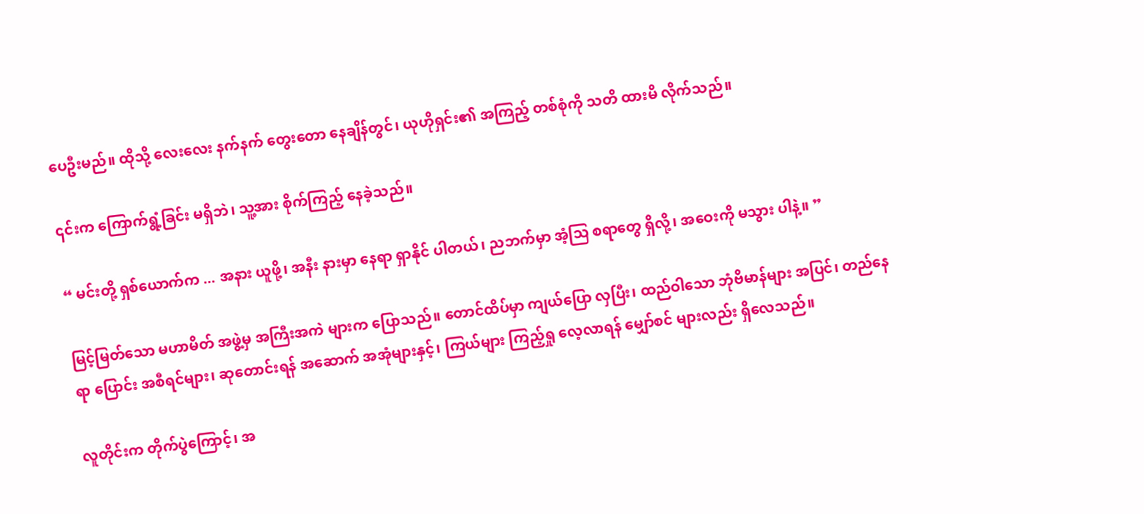ပေဦးမည်။ ထိုသို့ လေးလေး နက်နက် တွေးတော နေချိန်တွင်၊ ယုဟိုရှင်း၏ အကြည့် တစ်စုံကို သတိ ထားမိ လိုက်သည်။

၎င်းက ကြောက်ရွံ့ခြင်း မရှိဘဲ၊ သူ့အား စိုက်ကြည့် နေခဲ့သည်။

“ မင်းတို့ ရှစ်ယောက်က ... အနား ယူဖို့၊ အနီး နားမှာ နေရာ ရှာနိုင် ပါတယ်၊ ညဘက်မှာ အံ့သြ စရာတွေ ရှိလို့၊ အဝေးကို မသွား ပါနဲ့။ ”

မြင့်မြတ်သော မဟာမိတ် အဖွဲ့မှ အကြီးအကဲ များက ပြောသည်။ တောင်ထိပ်မှာ ကျယ်ပြော လှပြီး၊ ထည်ဝါသော ဘုံဗိမာန်များ အပြင်၊ တည်နေရာ ပြောင်း အစီရင်များ၊ ဆုတောင်းရန် အဆောက် အအုံများနှင့်၊ ကြယ်များ ကြည့်ရှု လေ့လာရန် မျှော်စင် များလည်း ရှိလေသည်။

လူတိုင်းက တိုက်ပွဲကြောင့်၊ အ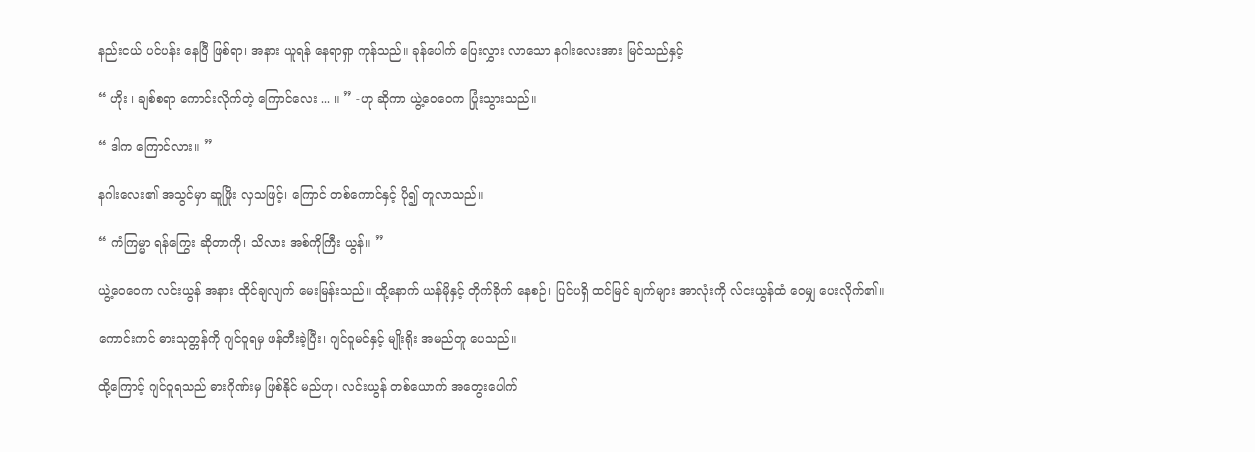နည်းငယ် ပင်ပန်း နေပြီ ဖြစ်ရာ၊ အနား ယူရန် နေရာရှာ ကုန်သည်။ ခုန်ပေါက် ပြေးလွှား လာသော နဂါးလေးအား မြင်သည်နှင့်

“ ဟိုး ၊ ချစ်စရာ ကောင်းလိုက်တဲ့ ကြောင်လေး ... ။ ” -ဟု ဆိုကာ ယွဲ့ဝေဝေက ပြုံးသွားသည်။

“ ဒါက ကြောင်လား။ ”

နဂါးလေး၏ အသွင်မှာ ဆူဖြိုး လှသဖြင့်၊ ကြောင် တစ်ကောင်နှင့် ပို၍ တူလာသည်။

“ ကံကြမ္မာ ရန်ကြွေး ဆိုတာကို၊ သိလား အစ်ကိုကြီး ယွန်။ ”

ယွဲ့ဝေဝေက လင်းယွန် အနား ထိုင်ချလျက် မေးမြန်းသည်။ ထို့နောက် ယန်မိုနှင့် တိုက်ခိုက် နေစဉ်၊ ပြင်ပရှိ ထင်မြင် ချက်များ အာလုံးကို လ်ငးယွန်ထံ ဝေမျှ ပေးလိုက်၏။

ကောင်းကင် ဓားသုတ္တန်ကို ဂျင်ဝူရမှ ဖန်တီးခဲ့ပြီး၊ ဂျင်ဝူမင်နှင့် မျိုးရိုး အမည်တူ ပေသည်။

ထို့ကြောင့် ဂျင်ဝူရသည် ဓားဂိုဏ်းမှ ဖြစ်နိုင် မည်ဟု၊ လင်းယွန် တစ်ယောက် အတွေးပေါက်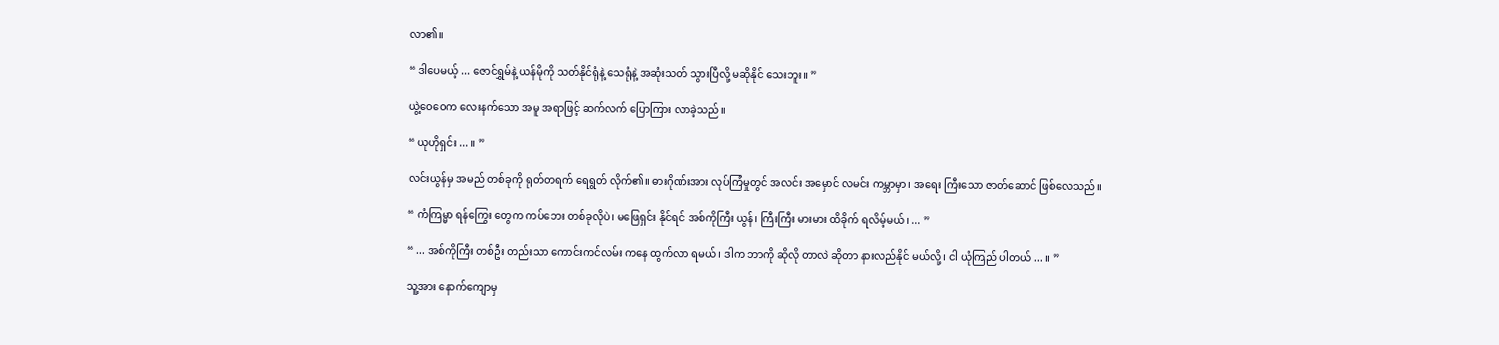လာ၏။

“ ဒါပေမယ့် ... ဇောင်ရွှမ်နဲ့ ယန်မိုကို သတ်နိုင်ရုံနဲ့ သေရုံနဲ့ အဆုံးသတ် သွားပြီလို့ မဆိုနိုင် သေးဘူး။ ”

ယွဲ့ဝေဝေက လေးနက်သော အမူ အရာဖြင့် ဆက်လက် ပြောကြား လာခဲ့သည်။

“ ယုဟိုရှင်း ... ။ ”

လင်းယွန်မှ အမည် တစ်ခုကို ရုတ်တရက် ရေရွတ် လိုက်၏။ ဓားဂိုဏ်းအား လုပ်ကြံမှုတွင် အလင်း အမှောင် လမင်း ကမ္ဘာမှာ၊ အရေး ကြီးသော ဇာတ်ဆောင် ဖြစ်လေသည်။

“ ကံကြမ္မာ ရန်ကြွေး တွေက ကပ်ဘေး တစ်ခုလိုပဲ၊ မဖြေရှင်း နိုင်ရင် အစ်ကိုကြီး ယွန်၊ ကြီးကြီး မားမား ထိခိုက် ရလိမ့်မယ်၊ ... ”

“ ... အစ်ကိုကြီး တစ်ဦး တည်းသာ ကောင်းကင်လမ်း ကနေ ထွက်လာ ရမယ်၊ ဒါက ဘာကို ဆိုလို တာလဲ ဆိုတာ နားလည်နိုင် မယ်လို့၊ ငါ ယုံကြည် ပါတယ် ... ။ ”

သူ့အား နောက်ကျောမှ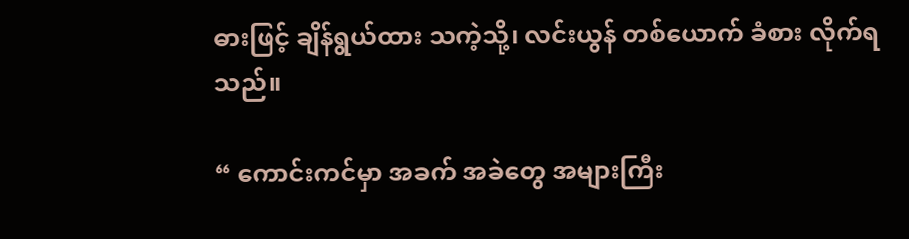ဓားဖြင့် ချိန်ရွယ်ထား သကဲ့သို့၊ လင်းယွန် တစ်ယောက် ခံစား လိုက်ရသည်။

“ ကောင်းကင်မှာ အခက် အခဲတွေ အများကြီး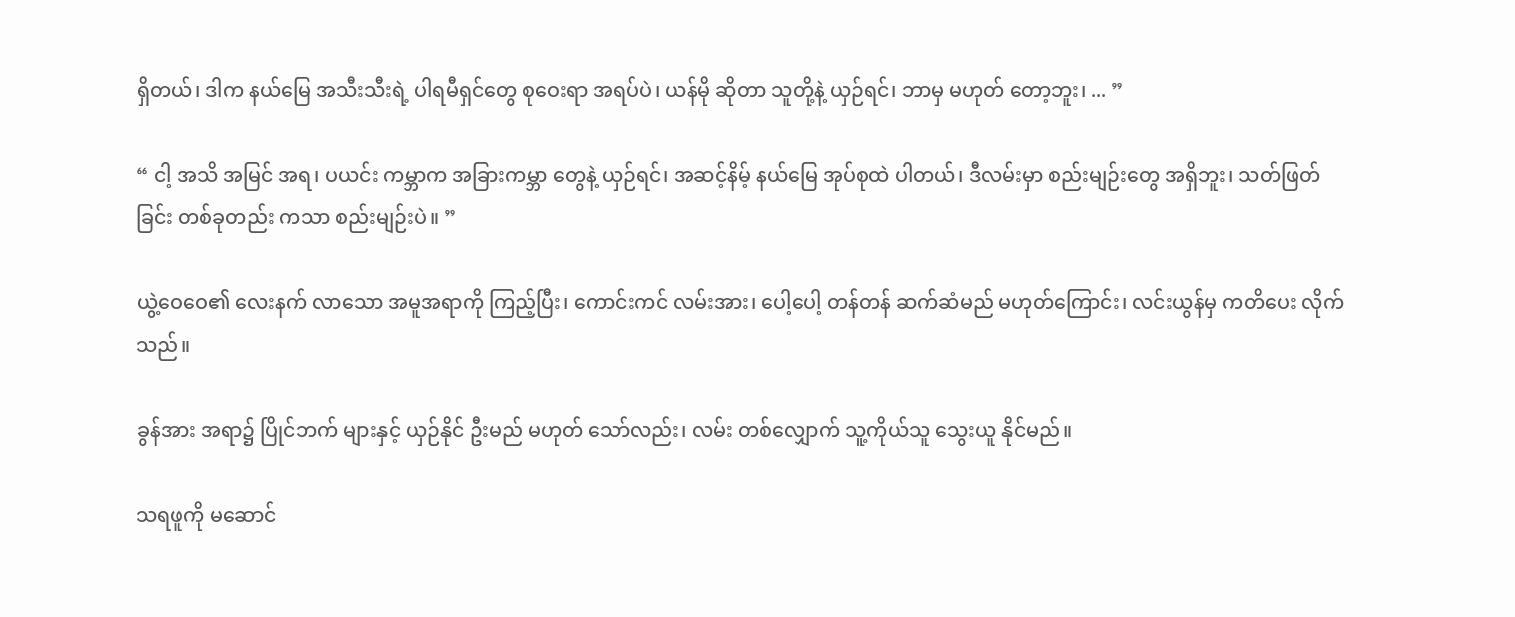ရှိတယ်၊ ဒါက နယ်မြေ အသီးသီးရဲ့ ပါရမီရှင်တွေ စုဝေးရာ အရပ်ပဲ၊ ယန်မို ဆိုတာ သူတို့နဲ့ ယှဉ်ရင်၊ ဘာမှ မဟုတ် တော့ဘူး၊ ... ”

“ ငါ့ အသိ အမြင် အရ၊ ပယင်း ကမ္ဘာက အခြားကမ္ဘာ တွေနဲ့ ယှဉ်ရင်၊ အဆင့်နိမ့် နယ်မြေ အုပ်စုထဲ ပါတယ်၊ ဒီလမ်းမှာ စည်းမျဉ်းတွေ အရှိဘူး၊ သတ်ဖြတ်ခြင်း တစ်ခုတည်း ကသာ စည်းမျဉ်းပဲ။ ”

ယွဲ့ဝေဝေ၏ လေးနက် လာသော အမူအရာကို ကြည့်ပြီး၊ ကောင်းကင် လမ်းအား၊ ပေါ့ပေါ့ တန်တန် ဆက်ဆံမည် မဟုတ်ကြောင်း၊ လင်းယွန်မှ ကတိပေး လိုက်သည်။

ခွန်အား အရာ၌ ပြိုင်ဘက် များနှင့် ယှဉ်နိုင် ဦးမည် မဟုတ် သော်လည်း၊ လမ်း တစ်လျှောက် သူ့ကိုယ်သူ သွေးယူ နိုင်မည်။

သရဖူကို မဆောင်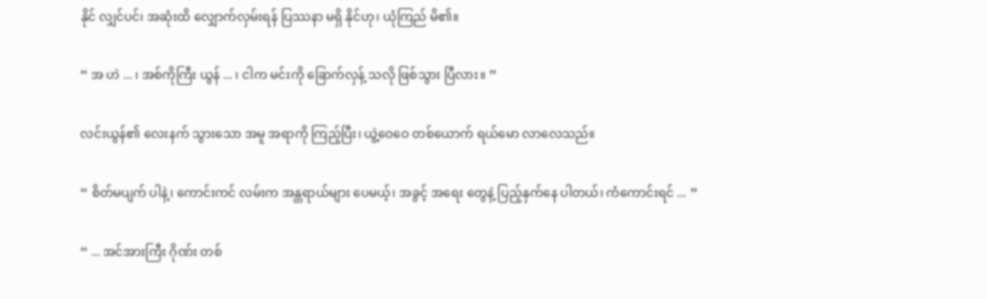နိုင် လျှင်ပင်၊ အဆုံးထိ လျှောက်လှမ်းရန် ပြဿနာ မရှိ နိုင်ဟု၊ ယုံကြည် မိ၏။

“ အ ဟဲ ... ၊ အစ်ကိုကြီး ယွန် ... ၊ ငါက မင်းကို ခြောက်လှန့် သလို ဖြစ်သွား ပြီလား။ ”

လင်းယွန်၏ လေးနက် သွားသော အမူ အရာကို ကြည့်ပြီး၊ ယွဲ့ဝေဝေ တစ်ယောက် ရယ်မော လာလေသည်။

“ စိတ်မပျက် ပါနဲ့၊ ကောင်းကင် လမ်းက အန္တရာယ်များ ပေမယ့်၊ အခွင့် အရေး တွေနဲ့ ပြည့်နှက်နေ ပါတယ်၊ ကံကောင်းရင် ... ”

“ ... အင်အားကြီး ဂိုဏ်း တစ်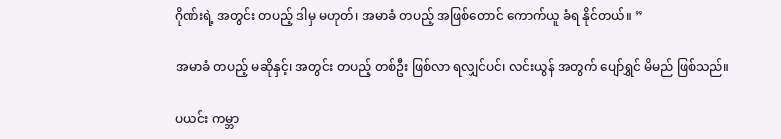ဂိုဏ်းရဲ့ အတွင်း တပည့် ဒါမှ မဟုတ်၊ အမာခံ တပည့် အဖြစ်တောင် ကောက်ယူ ခံရ နိုင်တယ်။ ”

အမာခံ တပည့် မဆိုနှင့်၊ အတွင်း တပည့် တစ်ဦး ဖြစ်လာ ရလျှင်ပင်၊ လင်းယွန် အတွက် ပျော်ရွှင် မိမည် ဖြစ်သည်။

ပယင်း ကမ္ဘာ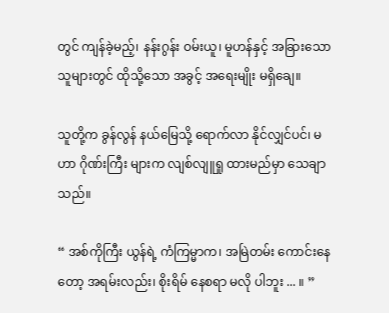တွင် ကျန်ခဲ့မည့်၊ နန်းဂွန်း ဝမ်းယူ၊ မူဟန်နှင့် အခြားသော သူများတွင် ထိုသို့သော အခွင့် အရေးမျိုး မရှိချေ။

သူတို့က ခွန်လွန် နယ်မြေသို့ ရောက်လာ နိုင်လျှင်ပင်၊ မဟာ ဂိုဏ်းကြီး များက လျစ်လျူရှု ထားမည်မှာ သေချာသည်။

“ အစ်ကိုကြီး ယွန်ရဲ့ ကံကြမ္မာက၊ အမြဲတမ်း ကောင်းနေတော့ အရမ်းလည်း၊ စိုးရိမ် နေစရာ မလို ပါဘူး ... ။ ”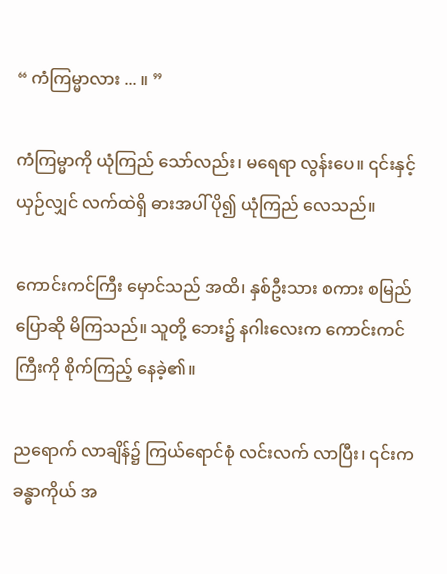“ ကံကြမ္မာလား ... ။ ”

ကံကြမ္မာကို ယုံကြည် သော်လည်း၊ မရေရာ လွန်းပေ။ ၎င်းနှင့် ယှဉ်လျှင် လက်ထဲရှိ ဓားအပါ် ပို၍ ယုံကြည် လေသည်။

ကောင်းကင်ကြီး မှောင်သည် အထိ၊ နှစ်ဦးသား စကား စမြည် ပြောဆို မိကြသည်။ သူတို့ ဘေး၌ နဂါးလေးက ကောင်းကင် ကြီးကို စိုက်ကြည့် နေခဲ့၏။

ညရောက် လာချိန်၌ ကြယ်ရောင်စုံ လင်းလက် လာပြီး၊ ၎င်းက ခန္ဓာကိုယ် အ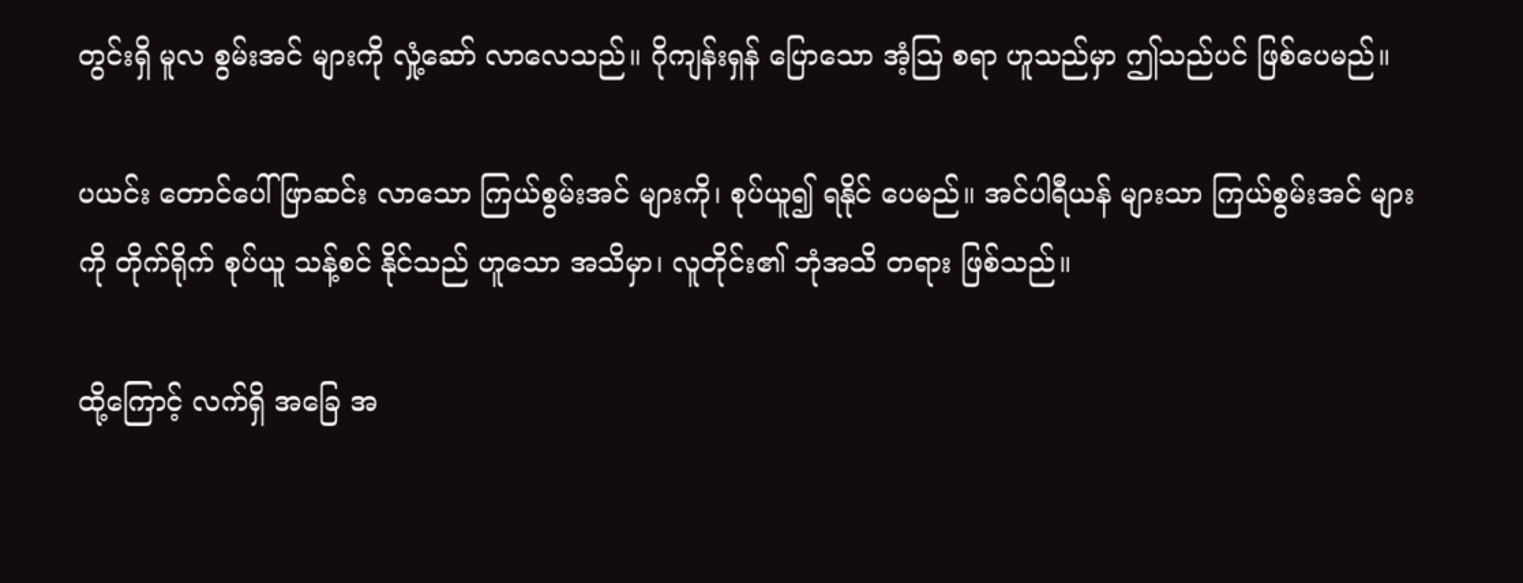တွင်းရှိ မူလ စွမ်းအင် များကို လှုံ့ဆော် လာလေသည်။ ဂိုကျန်းရှန် ပြောသော အံ့သြ စရာ ဟူသည်မှာ ဤသည်ပင် ဖြစ်ပေမည်။

ပယင်း တောင်ပေါ် ဖြာဆင်း လာသော ကြယ်စွမ်းအင် များကို၊ စုပ်ယူ၍ ရနိုင် ပေမည်။ အင်ပါရီယန် များသာ ကြယ်စွမ်းအင် များကို တိုက်ရိုက် စုပ်ယူ သန့်စင် နိုင်သည် ဟူသော အသိမှာ၊ လူတိုင်း၏ ဘုံအသိ တရား ဖြစ်သည်။

ထို့ကြောင့် လက်ရှိ အခြေ အ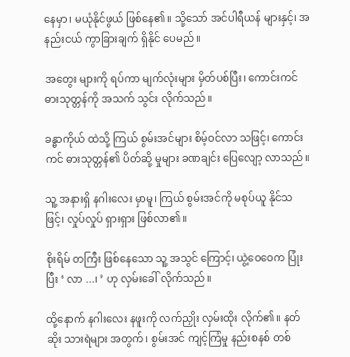နေမှာ၊ မယုံနိုင်ဖွယ် ဖြစ်နေ၏။ သို့သော် အင်ပါရီယန် များနှင့်၊ အနည်းငယ် ကွာခြားချက် ရှိနိုင် ပေမည်။

အတွေး များကို ရပ်ကာ မျက်လုံးများ မှိတ်ပစ်ပြီး၊ ကောင်းကင် ဓားသုတ္တန်ကို အသက် သွင်း လိုက်သည်။

ခန္ဓာကိုယ် ထဲသို့ ကြယ် စွမ်းအင်များ စိမ့်ဝင်လာ သဖြင့်၊ ကောင်းကင် ဓားသုတ္တန်၏ ပိတ်ဆို့ မှုများ ခဏချင်း ပြေလျော့ လာသည်။

သူ့ အနားရှိ နဂါးလေး မှာမူ၊ ကြယ် စွမ်းအင်ကို မစုပ်ယူ နိုင်သဖြင့်၊ လှုပ်လှုပ် ရှားရှား ဖြစ်လာ၏။

စိုးရိမ် တကြီး ဖြစ်နေသော သူ့ အသွင် ကြောင့်၊ ယွဲ့ဝေဝေက ပြုံးပြီး ‘ လာ ...၊ ’ ဟု လှမ်းခေါ် လိုက်သည်။

ထို့နောက် နဂါးလေး နဖူးကို လက်ညှိုး လှမ်းထိုး လိုက်၏။ နတ်ဆိုး သားရဲများ အတွက်၊ စွမ်းအင် ကျင့်ကြံမှု နည်းစနစ် တစ်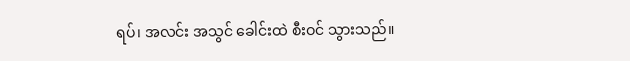ရပ်၊ အလင်း အသွင် ခေါင်းထဲ စီးဝင် သွားသည်။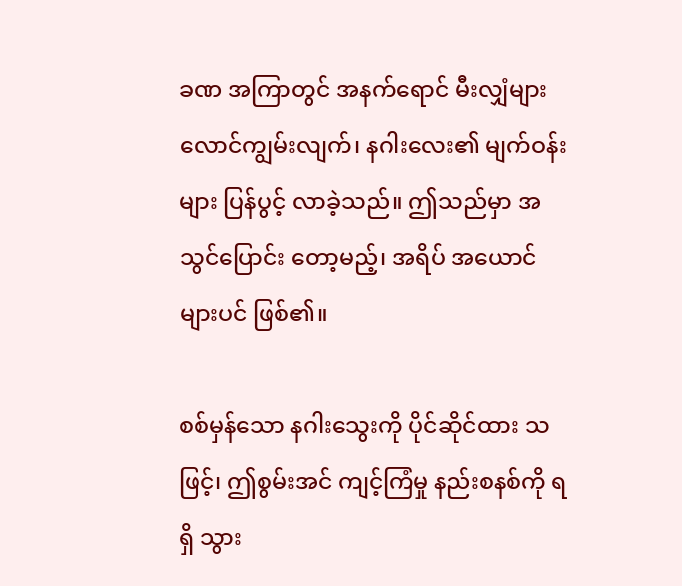ခဏ အကြာတွင် အနက်ရောင် မီးလျှံများ လောင်ကျွမ်းလျက်၊ နဂါးလေး၏ မျက်ဝန်းများ ပြန်ပွင့် လာခဲ့သည်။ ဤသည်မှာ အသွင်ပြောင်း တော့မည့်၊ အရိပ် အယောင် များပင် ဖြစ်၏။

စစ်မှန်သော နဂါးသွေးကို ပိုင်ဆိုင်ထား သဖြင့်၊ ဤစွမ်းအင် ကျင့်ကြံမှု နည်းစနစ်ကို ရရှိ သွား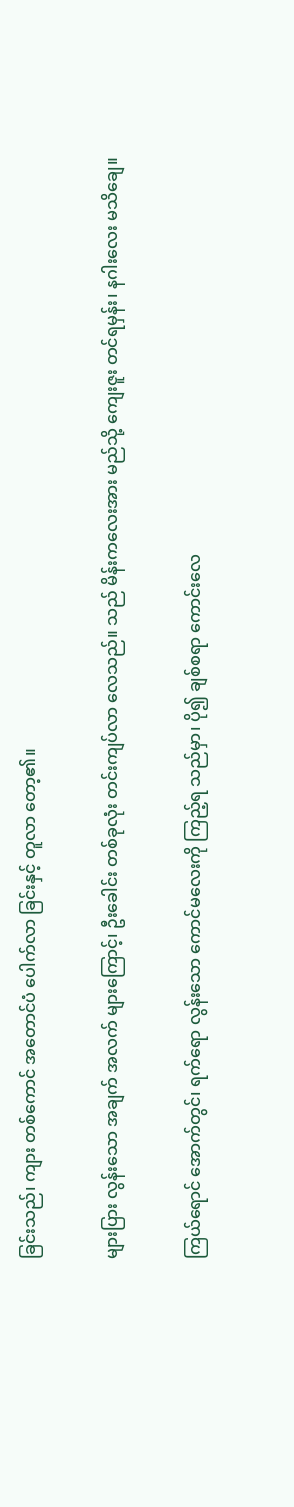ခြင်းသည်၊ ကျား တစ်ကောင် အတောင်ပံ ပေါက်လာ ခြင်းနှင့် တူလာ တော့၏။

များပြား လွန်းသော အချက် အလက် များကြောင့်၊ ဦးခေါင်း တစ်ခုလုံး တင်းကျပ်လာ လေသည်။ သည် မိန်းကလေးအား မည်သို့ ကျေးဇူး တင်ရမှန်း၊ နဂါးလေး မသိချေ။

ကြယ်ရောင် အောက်တွင်၊ ရက်ရော လွန်းသော ကောင်မလေးကို ကြည့်ရ သည်မှာ၊ ပို၍ ချစ်စရာ ကောင်းလေ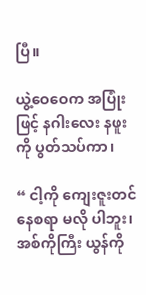ပြီ။

ယွဲ့ဝေဝေက အပြုံးဖြင့် နဂါးလေး နဖူးကို ပွတ်သပ်ကာ၊

“ ငါ့ကို ကျေးဇူးတင် နေစရာ မလို ပါဘူး၊ အစ်ကိုကြီး ယွန်ကို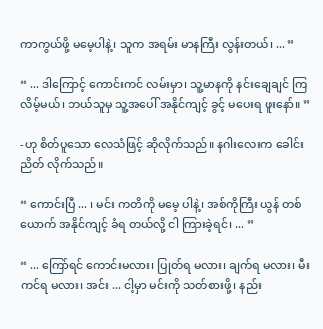ကာကွယ်ဖို့ မမေ့ပါနဲ့၊ သူက အရမ်း မာနကြီး လွန်းတယ်၊ ... ”

“ ... ဒါကြောင့် ကောင်းကင် လမ်းမှာ၊ သူ့မာနကို နင်းချေချင် ကြလိမ့်မယ်၊ ဘယ်သူမှ သူ့အပေါ် အနိုင်ကျင့် ခွင့် မပေးရ ဖူးနော်။ ”

-ဟု စိတ်ပူသော လေသံဖြင့် ဆိုလိုက်သည်။ နဂါးလေးက ခေါင်းညိတ် လိုက်သည်။

“ ကောင်းပြီ ... ၊ မင်း ကတိကို မမေ့ ပါနဲ့၊ အစ်ကိုကြီး ယွန် တစ်ယောက် အနိုင်ကျင့် ခံရ တယ်လို့ ငါ ကြားခဲ့ရင်၊ ... ”

“ ... ကြော်ရင် ကောင်းမလား၊ ပြုတ်ရ မလား၊ ချက်ရ မလား၊ မီးကင်ရ မလား၊ အင်း ... ငါ့မှာ မင်းကို သတ်စားဖို့၊ နည်း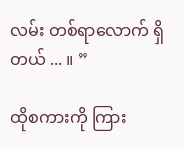လမ်း တစ်ရာလောက် ရှိတယ် ... ။ ”

ထိုစကားကို ကြား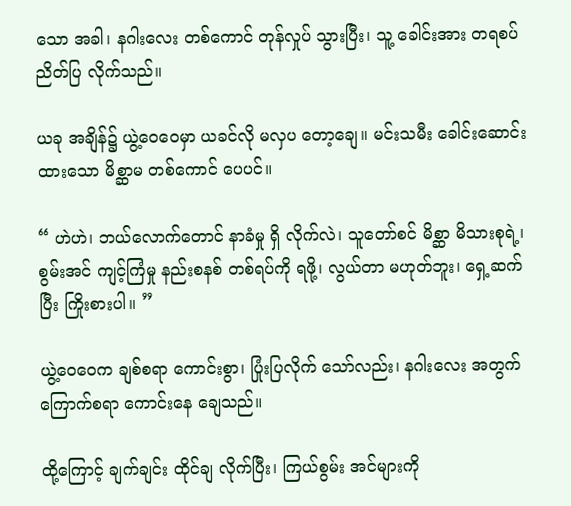သော အခါ၊ နဂါးလေး တစ်ကောင် တုန်လှုပ် သွားပြီး၊ သူ့ ခေါင်းအား တရစပ် ညိတ်ပြ လိုက်သည်။

ယခု အချိန်၌ ယွဲ့ဝေဝေမှာ ယခင်လို မလှပ တော့ချေ။ မင်းသမီး ခေါင်းဆောင်း ထားသော မိစ္ဆာမ တစ်ကောင် ပေပင်။

“ ဟဲဟဲ၊ ဘယ်လောက်တောင် နာခံမှု ရှိ လိုက်လဲ၊ သူတော်စင် မိစ္ဆာ မိသားစုရဲ့၊ စွမ်းအင် ကျင့်ကြံမှု နည်းစနစ် တစ်ရပ်ကို ရဖို့၊ လွယ်တာ မဟုတ်ဘူး၊ ရှေ့ဆက်ပြီး ကြိုးစားပါ။ ”

ယွဲ့ဝေဝေက ချစ်စရာ ကောင်းစွာ၊ ပြုံးပြလိုက် သော်လည်း၊ နဂါးလေး အတွက် ကြောက်စရာ ကောင်းနေ ချေသည်။

ထို့ကြောင့် ချက်ချင်း ထိုင်ချ လိုက်ပြီး၊ ကြယ်စွမ်း အင်များကို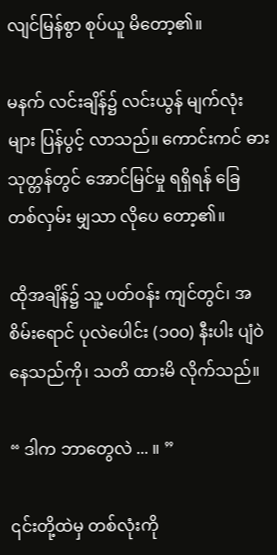လျင်မြန်စွာ စုပ်ယူ မိတော့၏။

မနက် လင်းချိန်၌ လင်းယွန် မျက်လုံးများ ပြန်ပွင့် လာသည်။ ကောင်းကင် ဓားသုတ္တန်တွင် အောင်မြင်မှု ရရှိရန် ခြေ တစ်လှမ်း မျှသာ လိုပေ တော့၏။

ထိုအချိန်၌ သူ့ ပတ်ဝန်း ကျင်တွင်၊ အစိမ်းရောင် ပုလဲပေါင်း (၁၀၀) နီးပါး ပျံဝဲ နေသည်ကို၊ သတိ ထားမိ လိုက်သည်။

“ ဒါက ဘာတွေလဲ ... ။ ”

၎င်းတို့ထဲမှ တစ်လုံးကို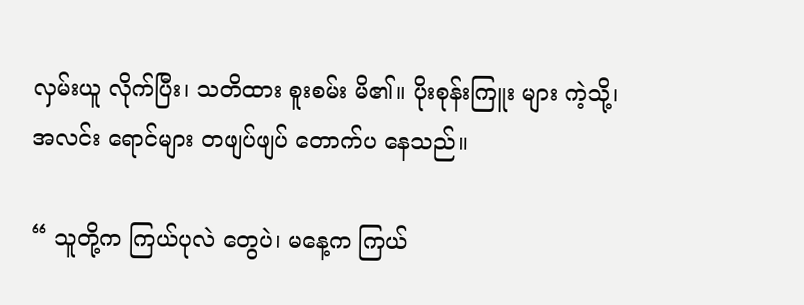လှမ်းယူ လိုက်ပြီး၊ သတိထား စူးစမ်း မိ၏။ ပိုးစုန်းကြူး များ ကဲ့သို့၊ အလင်း ရောင်များ တဖျပ်ဖျပ် တောက်ပ နေသည်။

“ သူတို့က ကြယ်ပုလဲ တွေပဲ၊ မနေ့က ကြယ်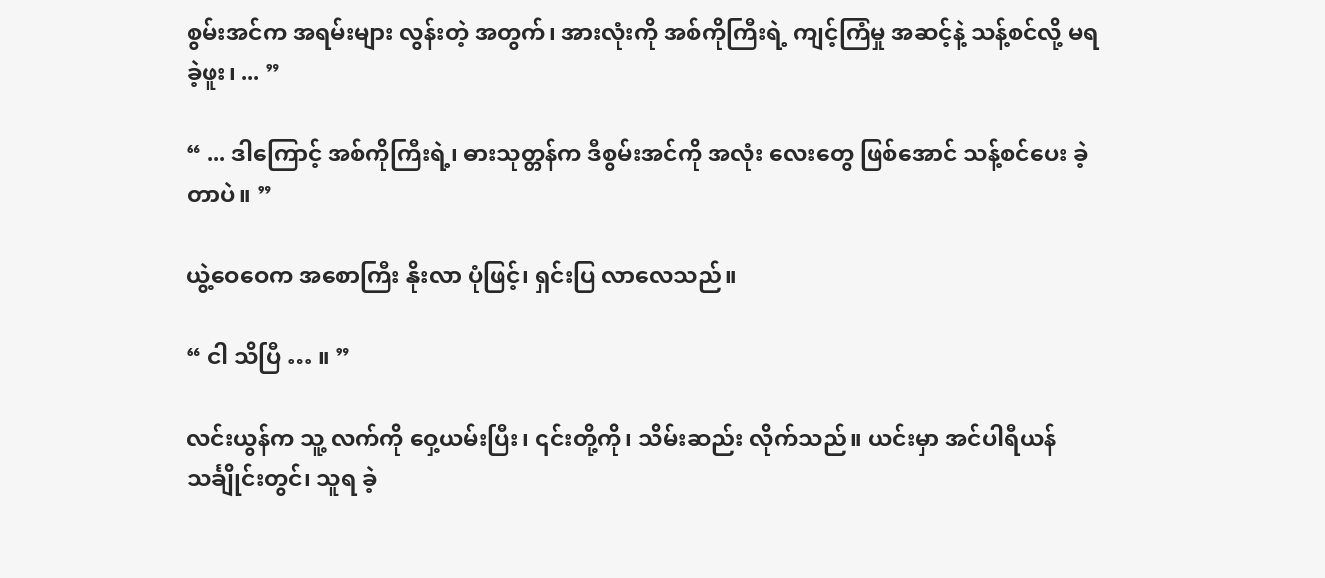စွမ်းအင်က အရမ်းများ လွန်းတဲ့ အတွက်၊ အားလုံးကို အစ်ကိုကြီးရဲ့ ကျင့်ကြံမှု အဆင့်နဲ့ သန့်စင်လို့ မရ ခဲ့ဖူး၊ ... ”

“ ... ဒါကြောင့် အစ်ကိုကြီးရဲ့၊ ဓားသုတ္တန်က ဒီစွမ်းအင်ကို အလုံး လေးတွေ ဖြစ်အောင် သန့်စင်ပေး ခဲ့တာပဲ။ ”

ယွဲ့ဝေဝေက အစောကြီး နိုးလာ ပုံဖြင့်၊ ရှင်းပြ လာလေသည်။

“ ငါ သိပြီ … ။ ”

လင်းယွန်က သူ့ လက်ကို ဝှေ့ယမ်းပြီး၊ ၎င်းတို့ကို၊ သိမ်းဆည်း လိုက်သည်။ ယင်းမှာ အင်ပါရီယန် သင်္ချိုင်းတွင်၊ သူရ ခဲ့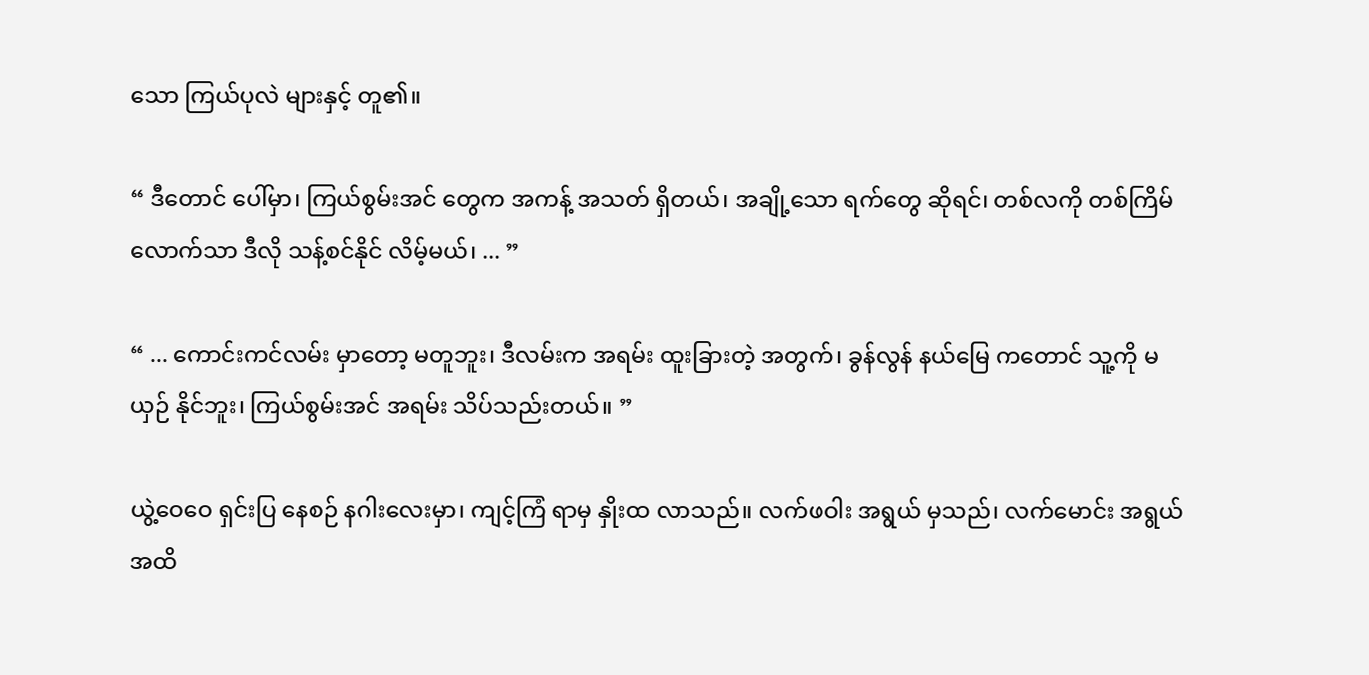သော ကြယ်ပုလဲ များနှင့် တူ၏။

“ ဒီတောင် ပေါ်မှာ၊ ကြယ်စွမ်းအင် တွေက အကန့် အသတ် ရှိတယ်၊ အချို့သော ရက်တွေ ဆိုရင်၊ တစ်လကို တစ်ကြိမ် လောက်သာ ဒီလို သန့်စင်နိုင် လိမ့်မယ်၊ ... ”

“ ... ကောင်းကင်လမ်း မှာတော့ မတူဘူး၊ ဒီလမ်းက အရမ်း ထူးခြားတဲ့ အတွက်၊ ခွန်လွန် နယ်မြေ ကတောင် သူ့ကို မယှဉ် နိုင်ဘူး၊ ကြယ်စွမ်းအင် အရမ်း သိပ်သည်းတယ်။ ”

ယွဲ့ဝေဝေ ရှင်းပြ နေစဉ် နဂါးလေးမှာ၊ ကျင့်ကြံ ရာမှ နှိုးထ လာသည်။ လက်ဖဝါး အရွယ် မှသည်၊ လက်မောင်း အရွယ် အထိ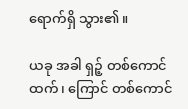ရောက်ရှိ သွား၏။

ယခု အခါ ရှဉ့် တစ်ကောင်ထက်၊ ကြောင် တစ်ကောင်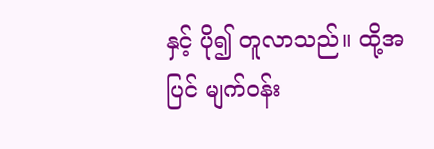နှင့် ပို၍ တူလာသည်။ ထို့အပြင် မျက်ဝန်း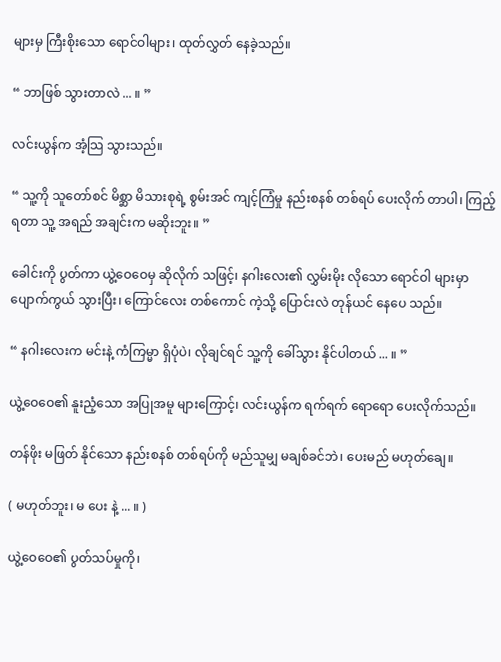များမှ ကြီးစိုးသော ရောင်ဝါများ၊ ထုတ်လွှတ် နေခဲ့သည်။

“ ဘာဖြစ် သွားတာလဲ ... ။ ”

လင်းယွန်က အံ့သြ သွားသည်။

“ သူ့ကို သူတော်စင် မိစ္ဆာ မိသားစုရဲ့ စွမ်းအင် ကျင့်ကြံမှု နည်းစနစ် တစ်ရပ် ပေးလိုက် တာပါ၊ ကြည့်ရတာ သူ့ အရည် အချင်းက မဆိုးဘူး။ ”

ခေါင်းကို ပွတ်ကာ ယွဲ့ဝေဝေမှ ဆိုလိုက် သဖြင့်၊ နဂါးလေး၏ လွှမ်းမိုး လိုသော ရောင်ဝါ များမှာ ပျောက်ကွယ် သွားပြီး၊ ကြောင်လေး တစ်ကောင် ကဲ့သို့ ပြောင်းလဲ တုန်ယင် နေပေ သည်။

“ နဂါးလေးက မင်းနဲ့ ကံကြမ္မာ ရှိပုံပဲ၊ လိုချင်ရင် သူ့ကို ခေါ်သွား နိုင်ပါတယ် ... ။ ”

ယွဲ့ဝေဝေ၏ နူးညံ့သော အပြုအမူ များကြောင့်၊ လင်းယွန်က ရက်ရက် ရောရော ပေးလိုက်သည်။

တန်ဖိုး မဖြတ် နိုင်သော နည်းစနစ် တစ်ရပ်ကို မည်သူမျှ မချစ်ခင်ဘဲ၊ ပေးမည် မဟုတ်ချေ။

( မဟုတ်ဘူး၊ မ ပေး နဲ့ ... ။ )

ယွဲ့ဝေဝေ၏ ပွတ်သပ်မှုကို၊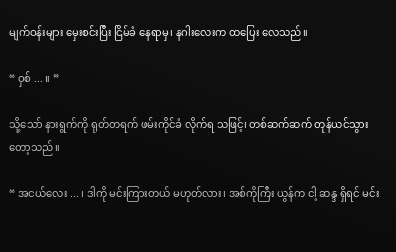မျက်ဝန်းများ မှေးစင်းပြီး ငြိမ်ခံ နေရာမှ၊ နဂါးလေးက ထပြေး လေသည်။

“ ဝှစ် ... ။ ”

သို့သော် နားရွက်ကို ရုတ်တရက် ဖမ်းကိုင်ခံ လိုက်ရ သဖြင့်၊ တစ်ဆက်ဆက် တုန်ယင်သွား တော့သည်။

“ အငယ်လေး ... ၊ ဒါကို မင်းကြားတယ် မဟုတ်လား၊ အစ်ကိုကြီး ယွန်က ငါ့ ဆန္ဒ ရှိရင် မင်း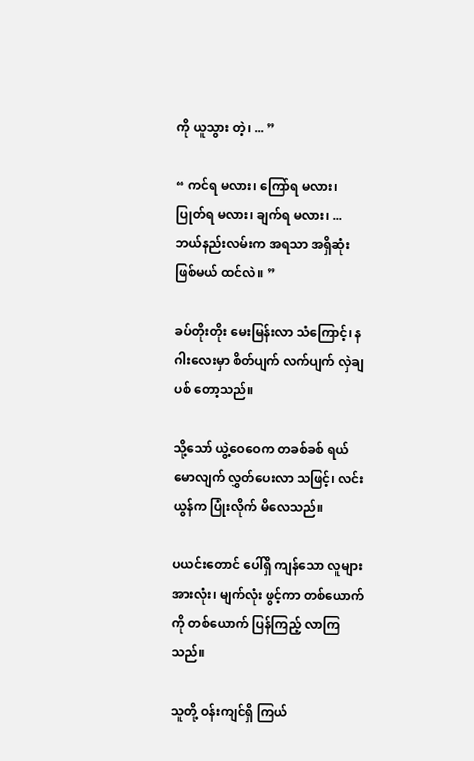ကို ယူသွား တဲ့၊ ... ”

“ ကင်ရ မလား၊ ကြော်ရ မလား၊ ပြုတ်ရ မလား၊ ချက်ရ မလား၊ ... ဘယ်နည်းလမ်းက အရသာ အရှိဆုံး ဖြစ်မယ် ထင်လဲ။ ”

ခပ်တိုးတိုး မေးမြန်းလာ သံကြောင့်၊ နဂါးလေးမှာ စိတ်ပျက် လက်ပျက် လှဲချပစ် တော့သည်။

သို့သော် ယွဲ့ဝေဝေက တခစ်ခစ် ရယ်မောလျက် လွှတ်ပေးလာ သဖြင့်၊ လင်းယွန်က ပြုံးလိုက် မိလေသည်။

ပယင်းတောင် ပေါ်ရှိ ကျန်သော လူများ အားလုံး၊ မျက်လုံး ဖွင့်ကာ တစ်ယောက်ကို တစ်ယောက် ပြန်ကြည့် လာကြသည်။

သူတို့ ဝန်းကျင်ရှိ ကြယ်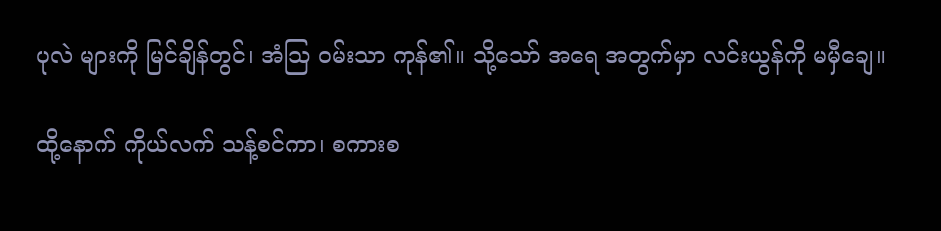ပုလဲ များကို မြင်ချိန်တွင်၊ အံသြ ဝမ်းသာ ကုန်၏။ သို့သော် အရေ အတွက်မှာ လင်းယွန်ကို မမှီချေ။

ထို့နောက် ကိုယ်လက် သန့်စင်ကာ၊ စကားစ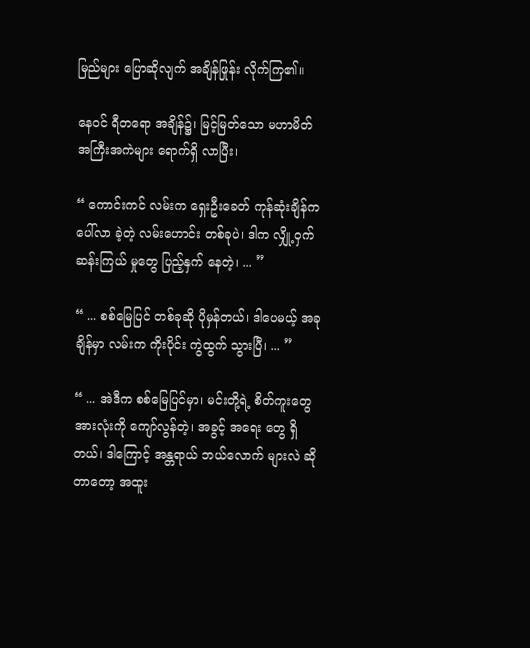မြည်များ ပြောဆိုလျက် အချိန်ဖြုန်း လိုက်ကြ၏။

နေဝင် ရီတရော အချိန်၌၊ မြင့်မြတ်သော မဟာမိတ် အကြီးအကဲများ ရောက်ရှိ လာပြီး၊

“ ကောင်းကင် လမ်းက ရှေးဦးခေတ် ကုန်ဆုံးချိန်က ပေါ်လာ ခဲ့တဲ့ လမ်းဟောင်း တစ်ခုပဲ၊ ဒါက လျှို့ဝှက် ဆန်းကြယ် မှုတွေ ပြည့်နှက် နေတဲ့၊ ... ”

“ ... စစ်မြေပြင် တစ်ခုဆို ပိုမှန်တယ်၊ ဒါပေမယ့် အခုချိန်မှာ လမ်းက ကိုးပိုင်း ကွဲထွက် သွားပြီ၊ ... ”

“ ... အဲဒီက စစ်မြေပြင်မှာ၊ မင်းတို့ရဲ့ စိတ်ကူးတွေ အားလုံးကို ကျော်လွန်တဲ့၊ အခွင့် အရေး တွေ ရှိတယ်၊ ဒါကြောင့် အန္တရာယ် ဘယ်လောက် များလဲ ဆိုတာတော့ အထူး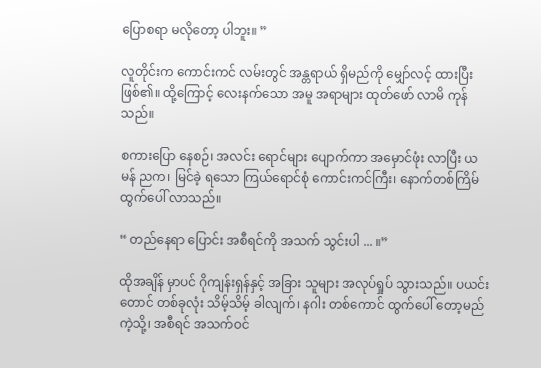ပြောစရာ မလိုတော့ ပါဘူး။ ”

လူတိုင်းက ကောင်းကင် လမ်းတွင် အန္တရာယ် ရှိမည်ကို မျှော်လင့် ထားပြီး ဖြစ်၏။ ထို့ကြောင့် လေးနက်သော အမူ အရာများ ထုတ်ဖော် လာမိ ကုန်သည်။

စကားပြော နေစဉ်၊ အလင်း ရောင်များ ပျောက်ကာ အမှောင်ဖုံး လာပြီး ယမန် ညက၊ မြင်ခဲ့ ရသော ကြယ်ရောင်စုံ ကောင်းကင်ကြီး၊ နောက်တစ်ကြိမ် ထွက်ပေါ် လာသည်။

“ တည်နေရာ ပြောင်း အစီရင်ကို အသက် သွင်းပါ ... ။”

ထိုအချိန် မှာပင် ဂိုကျန်းရှန်နှင့် အခြား သူများ အလုပ်ရှုပ် သွားသည်။ ပယင်းတောင် တစ်ခုလုံး သိမ့်သိမ့် ခါလျက်၊ နဂါး တစ်ကောင် ထွက်ပေါ် တော့မည် ကဲ့သို့၊ အစီရင် အသက်ဝင်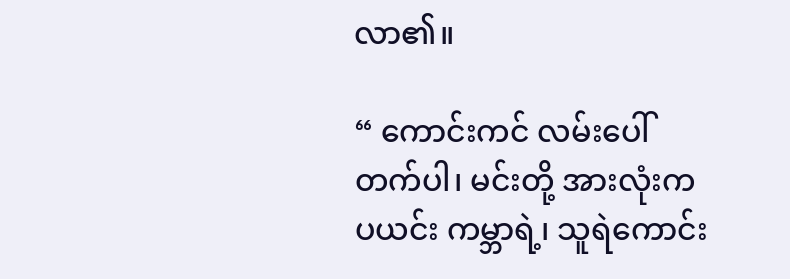လာ၏။

“ ကောင်းကင် လမ်းပေါ် တက်ပါ၊ မင်းတို့ အားလုံးက ပယင်း ကမ္ဘာရဲ့၊ သူရဲကောင်း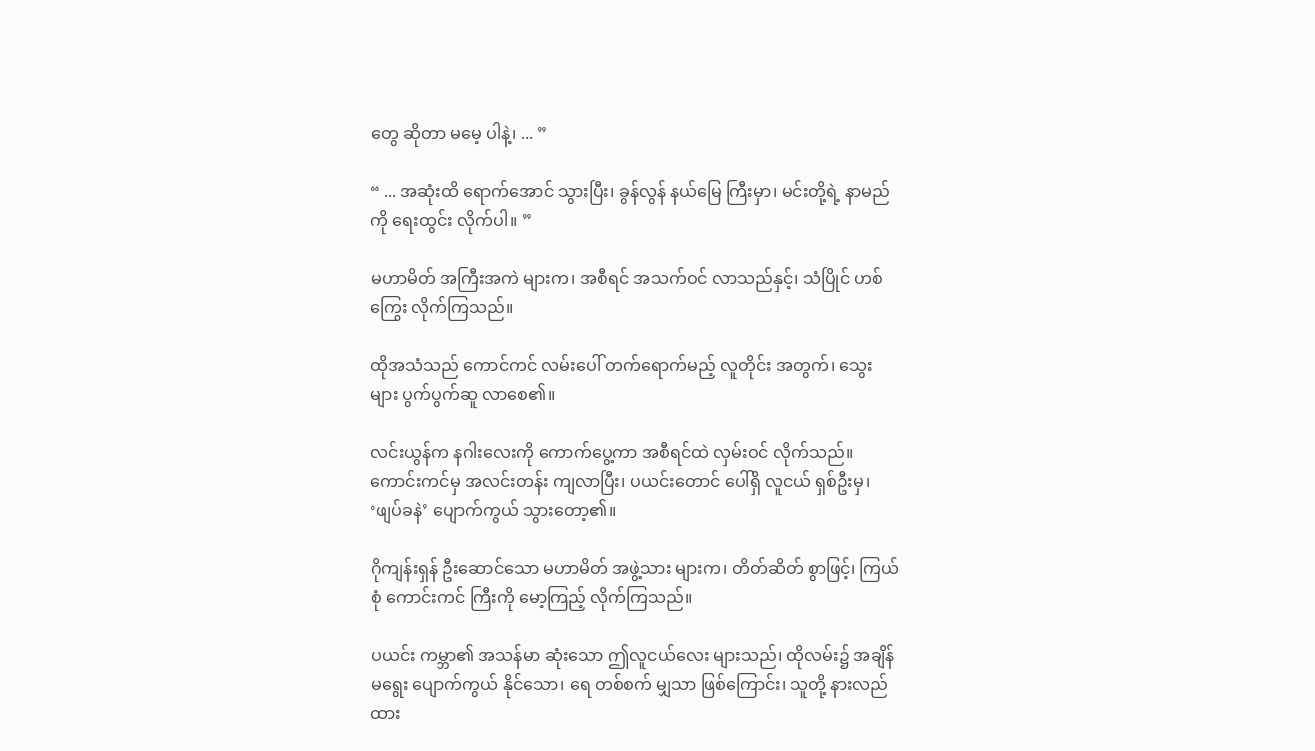တွေ ဆိုတာ မမေ့ ပါနဲ့၊ ... ”

“ ... အဆုံးထိ ရောက်အောင် သွားပြီး၊ ခွန်လွန် နယ်မြေ ကြီးမှာ၊ မင်းတို့ရဲ့ နာမည်ကို ရေးထွင်း လိုက်ပါ။ ”

မဟာမိတ် အကြီးအကဲ များက၊ အစီရင် အသက်ဝင် လာသည်နှင့်၊ သံပြိုင် ဟစ်ကြွေး လိုက်ကြသည်။

ထိုအသံသည် ကောင်ကင် လမ်းပေါ် တက်ရောက်မည့် လူတိုင်း အတွက်၊ သွေးများ ပွက်ပွက်ဆူ လာစေ၏။

လင်းယွန်က နဂါးလေးကို ကောက်ပွေ့ကာ အစီရင်ထဲ လှမ်းဝင် လိုက်သည်။ ကောင်းကင်မှ အလင်းတန်း ကျလာပြီး၊ ပယင်းတောင် ပေါ်ရှိ လူငယ် ရှစ်ဦးမှ၊ ‘ဖျပ်ခနဲ’ ပျောက်ကွယ် သွားတော့၏။

ဂိုကျန်းရှန် ဦးဆောင်သော မဟာမိတ် အဖွဲ့သား များက၊ တိတ်ဆိတ် စွာဖြင့်၊ ကြယ်စုံ ကောင်းကင် ကြီးကို မော့ကြည့် လိုက်ကြသည်။

ပယင်း ကမ္ဘာ၏ အသန်မာ ဆုံးသော ဤလူငယ်လေး များသည်၊ ထိုလမ်း၌ အချိန် မရွေး ပျောက်ကွယ် နိုင်သော၊ ရေ တစ်စက် မျှသာ ဖြစ်ကြောင်း၊ သူတို့ နားလည်ထား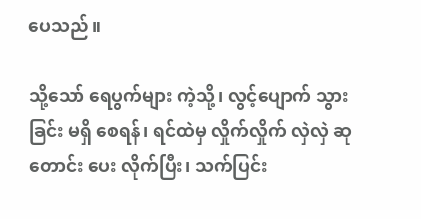ပေသည်။

သို့သော် ရေပွက်များ ကဲ့သို့၊ လွင့်ပျောက် သွားခြင်း မရှိ စေရန်၊ ရင်ထဲမှ လှိုက်လှိုက် လှဲလှဲ ဆုတောင်း ပေး လိုက်ပြီး၊ သက်ပြင်း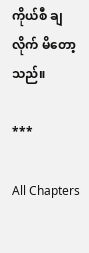ကိုယ်စီ ချလိုက် မိတော့သည်။

***

All Chapters